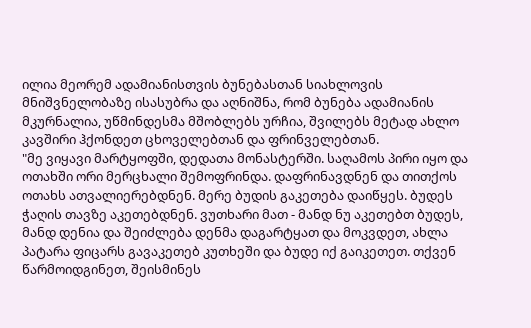ილია მეორემ ადამიანისთვის ბუნებასთან სიახლოვის მნიშვნელობაზე ისასუბრა და აღნიშნა, რომ ბუნება ადამიანის მკურნალია, უწმინდესმა მშობლებს ურჩია, შვილებს მეტად ახლო კავშირი ჰქონდეთ ცხოველებთან და ფრინველებთან.
"მე ვიყავი მარტყოფში, დედათა მონასტერში. საღამოს პირი იყო და ოთახში ორი მერცხალი შემოფრინდა. დაფრინავდნენ და თითქოს ოთახს ათვალიერებდნენ. მერე ბუდის გაკეთება დაიწყეს. ბუდეს ჭაღის თავზე აკეთებდნენ. ვუთხარი მათ - მანდ ნუ აკეთებთ ბუდეს, მანდ დენია და შეიძლება დენმა დაგარტყათ და მოკვდეთ, ახლა პატარა ფიცარს გავაკეთებ კუთხეში და ბუდე იქ გაიკეთეთ. თქვენ წარმოიდგინეთ, შეისმინეს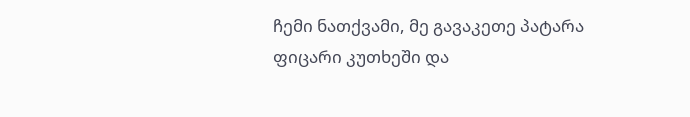ჩემი ნათქვამი, მე გავაკეთე პატარა ფიცარი კუთხეში და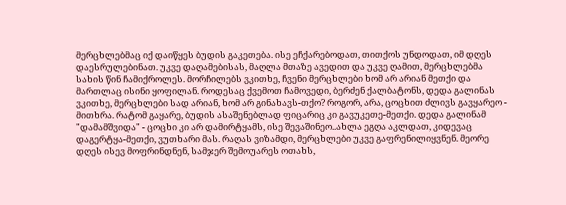მერცხლებმაც იქ დაიწყეს ბუდის გაკეთება. ისე ეჩქარებოდათ, თითქოს უნდოდათ, იმ დღეს დაესრულებინათ. უკვე დაღამებისას, მაღლა მთაზე ავედით და უკვე ღამით, მერცხლებმა სახის წინ ჩამიქროლეს. მორჩილებს ვკითხე, ჩვენი მერცხლები ხომ არ არიან მეთქი და მართლაც ისინი ყოფილან. როდესაც ქვემოთ ჩამოვედი, ბერძენ ქალბატონს, დედა გალინას ვკითხე, მერცხლები სად არიან, ხომ არ გინახავს-თქო? როგორ, არა, ცოცხით ძლივს გავყარეო - მითხრა. რატომ გაყარე, ბუდის ასაშენებლად ფიცარიც კი გავუკეთე-მეთქი. დედა გალინამ "დამამშვიდა" - ცოცხი კი არ დამირტყამს, ისე შევაშინეო..ახლა ეგღა აკლდათ, კიდევაც დაგერტყა-მეთქი, ვუთხარი მას. რაღას ვიზამდი, მერცხლები უკვე გაფრენილიყვნენ. მეორე დღეს ისევ მოფრინდნენ, სამჯერ შემოუარეს ოთახს,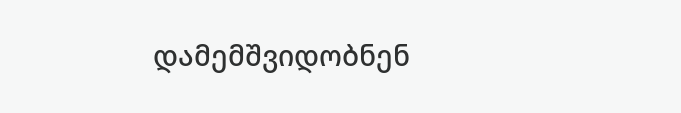დამემშვიდობნენ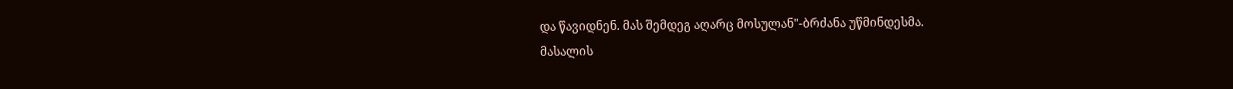და წავიდნენ. მას შემდეგ აღარც მოსულან"-ბრძანა უწმინდესმა.
მასალის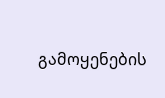გამოყენების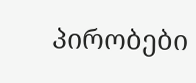პირობები